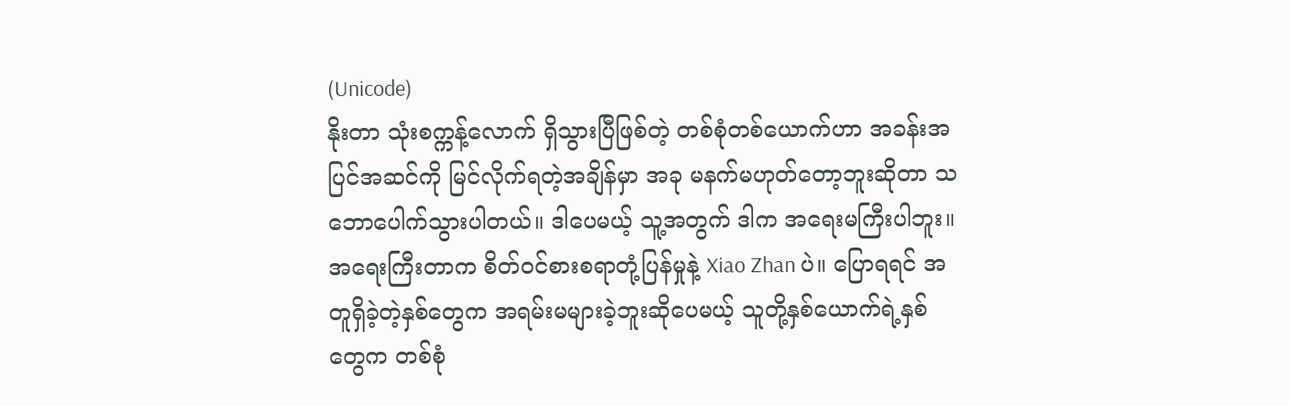(Unicode)
နိုးတာ သုံးစက္ကန့်လောက် ရှိသွားပြီဖြစ်တဲ့ တစ်စုံတစ်ယောက်ဟာ အခန်းအပြင်အဆင်ကို မြင်လိုက်ရတဲ့အချိန်မှာ အခု မနက်မဟုတ်တော့ဘူးဆိုတာ သဘောပေါက်သွားပါတယ်။ ဒါပေမယ့် သူ့အတွက် ဒါက အရေးမကြီးပါဘူး။ အရေးကြီးတာက စိတ်ဝင်စားစရာတုံ့ပြန်မှုနဲ့ Xiao Zhan ပဲ။ ပြောရရင် အတူရှိခဲ့တဲ့နှစ်တွေက အရမ်းမများခဲ့ဘူးဆိုပေမယ့် သူတို့နှစ်ယောက်ရဲ့နှစ်တွေက တစ်စုံ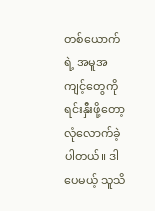တစ်ယောက်ရဲ့ အမူအကျင့်တွေကို ရင်းနှီးဖို့တော့ လုံလောက်ခဲ့ပါတယ်။ ဒါပေမယ့် သူသိ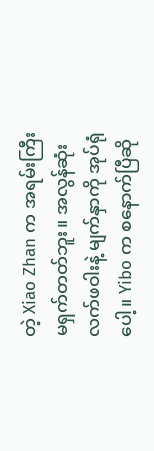တဲ့ Xiao Zhan က အရမ်းကြီး မရှက်တတ်ဘူး။ အလွန်ဆုံး လက်ဖဝါးနဲ့ မျက်နှာကို အုပ်ရုံပေါ့။ Yibo က စနောက်ပြီဆို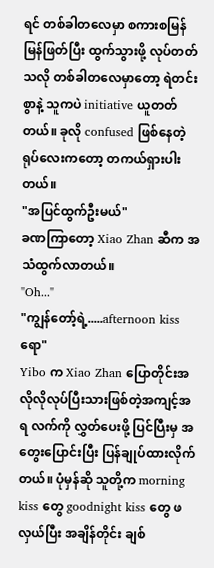ရင် တစ်ခါတလေမှာ စကားစမြန်မြန်ဖြတ်ပြီး ထွက်သွားဖို့ လုပ်တတ်သလို တစ်ခါတလေမှာတော့ ရဲတင်းစွာနဲ့ သူကပဲ initiative ယူတတ်တယ်။ ခုလို confused ဖြစ်နေတဲ့ ရုပ်လေးကတော့ တကယ်ရှားပါးတယ်။
"အပြင်ထွက်ဦးမယ်"
ခဏကြာတော့ Xiao Zhan ဆီက အသံထွက်လာတယ်။
"Oh..."
"ကျွန်တော့်ရဲ့.....afternoon kiss ရော"
Yibo က Xiao Zhan ပြောတိုင်းအလိုလိုလုပ်ပြီးသားဖြစ်တဲ့အကျင့်အရ လက်ကို လွှတ်ပေးဖို့ ပြင်ပြီးမှ အတွေးပြောင်းပြီး ပြန်ချုပ်ထားလိုက်တယ်။ ပုံမှန်ဆို သူတို့က morning kiss တွေ goodnight kiss တွေ ဖလှယ်ပြီး အချိန်တိုင်း ချစ်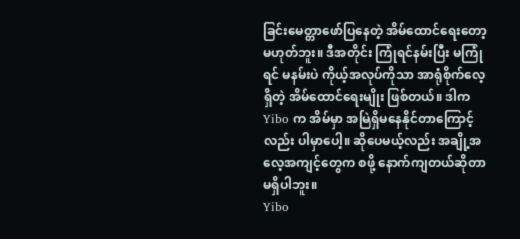ခြင်းမေတ္တာဖော်ပြနေတဲ့ အိမ်ထောင်ရေးတော့ မဟုတ်ဘူး။ ဒီအတိုင်း ကြုံရင်နမ်းပြီး မကြုံရင် မနမ်းပဲ ကိုယ့်အလုပ်ကိုသာ အာရုံစိုက်လေ့ရှိတဲ့ အိမ်ထောင်ရေးမျိုး ဖြစ်တယ်။ ဒါက Yibo က အိမ်မှာ အမြဲရှိမနေနိုင်တာကြောင့်လည်း ပါမှာပေါ့။ ဆိုပေမယ့်လည်း အချို့အလေ့အကျင့်တွေက စဖို့ နောက်ကျတယ်ဆိုတာ မရှိပါဘူး။
Yibo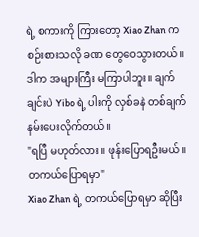ရဲ့ စကားကို ကြားတော့ Xiao Zhan က စဉ်းစားသလို ခဏ တွေဝေသွားတယ်။ ဒါက အများကြီး မကြာပါဘူး။ ချက်ချင်းပဲ Yibo ရဲ့ ပါးကို လှစ်ခနဲ တစ်ချက်နမ်းပေးလိုက်တယ်။
"ရပြီ မဟုတ်လား။ ဖုန်းပြောရဦးမယ်။ တကယ်ပြောရမှာ"
Xiao Zhan ရဲ့ တကယ်ပြောရမှာ ဆိုပြီး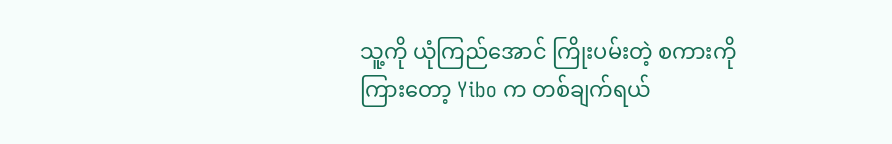သူ့ကို ယုံကြည်အောင် ကြိုးပမ်းတဲ့ စကားကို ကြားတော့ Yibo က တစ်ချက်ရယ်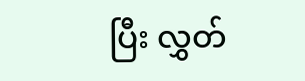ပြီး လွှတ်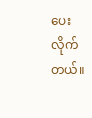ပေးလိုက်တယ်။